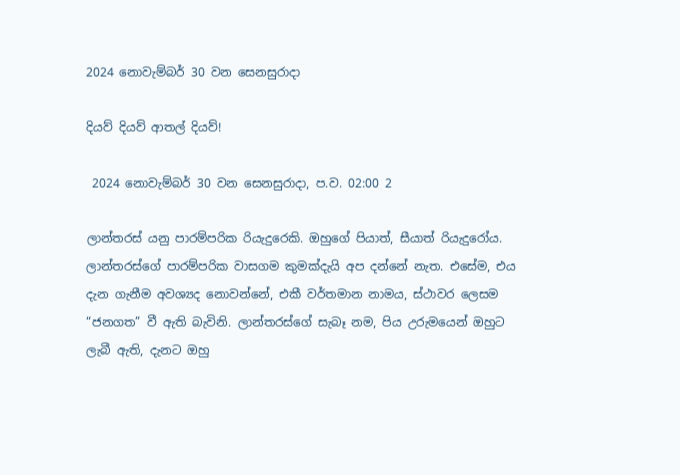2024 නොවැම්බර් 30 වන සෙනසුරාදා

දියව් දියව් ආතල් දියව්!

 2024 නොවැම්බර් 30 වන සෙනසුරාදා, ප.ව. 02:00 2

ලාන්තරස් යනු පාරම්පරික රියැදුරෙකි. ඔහුගේ පියාත්, සීයාත් රියැදුරෝය. ලාන්තරස්ගේ පාරම්පරික වාසගම කුමක්දැයි අප දන්නේ නැත. එසේම, එය දැන ගැනීම අවශ්‍යද නොවන්නේ, එකී වර්තමාන නාමය, ස්ථාවර ලෙසම “ජනගත” වී ඇති බැවිනි. ලාන්තරස්ගේ සැබෑ නම, පිය උරුමයෙන් ඔහුට ලැබී ඇති, දැනට ඔහු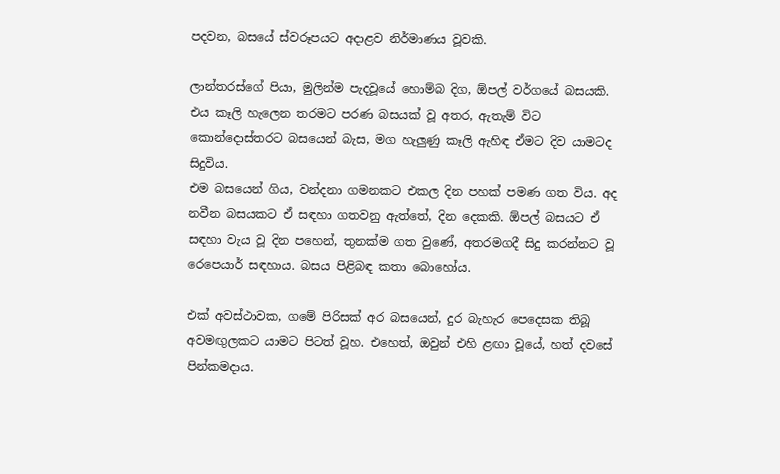පදවන, බසයේ ස්වරූපයට අදාළව නිර්මාණය වූවකි.

ලාන්තරස්ගේ පියා, මුලින්ම පැදවූයේ හොම්බ දිග, ඕපල් වර්ගයේ බසයකි. එය කෑලි හැලෙන තරමට පරණ බසයක් වූ අතර, ඇතැම් විට කොන්දොස්තරට බසයෙන් බැස, මග හැලුණු කෑලි ඇහිඳ ඒමට දිව යාමටද සිදුවිය.
එම බසයෙන් ගිය, වන්දනා ගමනකට එකල දින පහක් පමණ ගත විය. අද නවීන බසයකට ඒ සඳහා ගතවනු ඇත්තේ, දින දෙකකි. ඕපල් බසයට ඒ සඳහා වැය වූ දින පහෙන්, තුනක්ම ගත වුණේ, අතරමගදී සිදු කරන්නට වූ රෙපෙයාර් සඳහාය. බසය පිළිබඳ කතා බොහෝය.

එක් අවස්ථාවක, ගමේ පිරිසක් අර බසයෙන්, දුර බැහැර පෙදෙසක තිබූ අවමඟුලකට යාමට පිටත් වූහ. එහෙත්, ඔවුන් එහි ළඟා වූයේ, හත් දවසේ පින්කමදාය.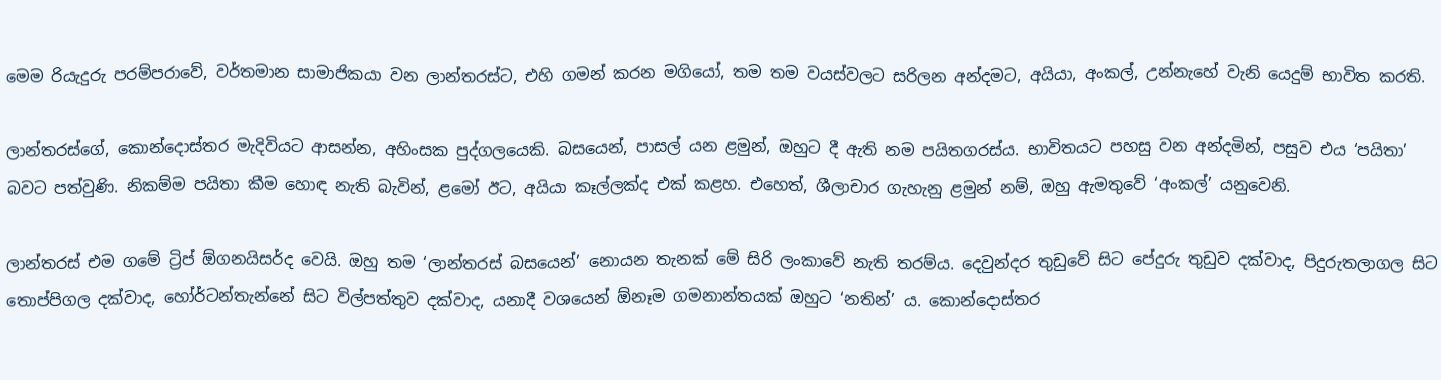මෙම රියැදුරු පරම්පරාවේ, වර්තමාන සාමාජිකයා වන ලාන්තරස්ට, එහි ගමන් කරන මගියෝ, තම තම වයස්වලට සරිලන අන්දමට, අයියා, අංකල්, උන්නැහේ වැනි යෙදුම් භාවිත කරති.

ලාන්තරස්ගේ, කොන්දොස්තර මැදිවියට ආසන්න, අහිංසක පුද්ගලයෙකි. බසයෙන්, පාසල් යන ළමුන්, ඔහුට දී ඇති නම පයිතගරස්ය. භාවිතයට පහසු වන අන්දමින්, පසුව එය ‘පයිතා’ බවට පත්වුණි. නිකම්ම පයිතා කීම හොඳ නැති බැවින්, ළමෝ ඊට, අයියා කෑල්ලක්ද එක් කළහ. එහෙත්, ශීලාචාර ගැහැනු ළමුන් නම්, ඔහු ඇමතුවේ ‘අංකල්’ යනුවෙනි.

ලාන්තරස් එම ගමේ ට්‍රිප් ඕගනයිසර්ද වෙයි. ඔහු තම ‘ලාන්තරස් බසයෙන්’ නොයන තැනක් මේ සිරි ලංකාවේ නැති තරම්ය. දෙවුන්දර තුඩුවේ සිට පේදුරු තුඩුව දක්වාද, පිදුරුතලාගල සිට තොප්පිගල දක්වාද, හෝර්ටන්තැන්නේ සිට විල්පත්තුව දක්වාද, යනාදී වශයෙන් ඕනෑම ගමනාන්තයක් ඔහුට ‘නතින්’ ය. කොන්දොස්තර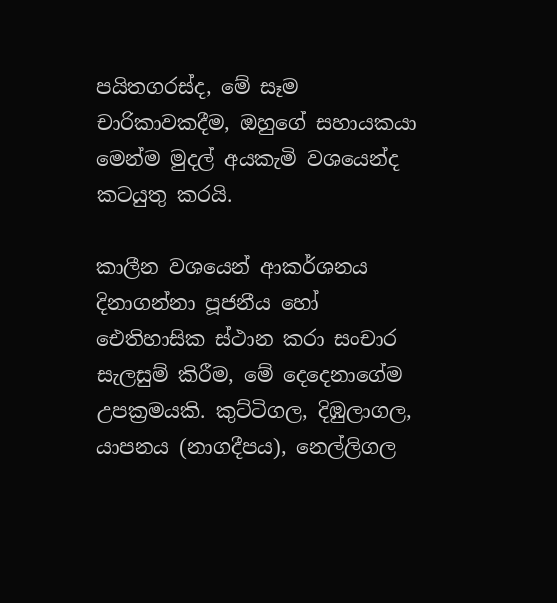පයිතගරස්ද, මේ සෑම චාරිකාවකදීම, ඔහුගේ සහායකයා මෙන්ම මුදල් අයකැමි වශයෙන්ද කටයුතු කරයි.

කාලීන වශයෙන් ආකර්ශනය දිනාගන්නා පූජනීය හෝ ඓතිහාසික ස්ථාන කරා සංචාර සැලසුම් කිරීම, මේ දෙදෙනාගේම උපක්‍රමයකි. කුට්ටිගල, දිඹුලාගල, යාපනය (නාගදීපය), නෙල්ලිගල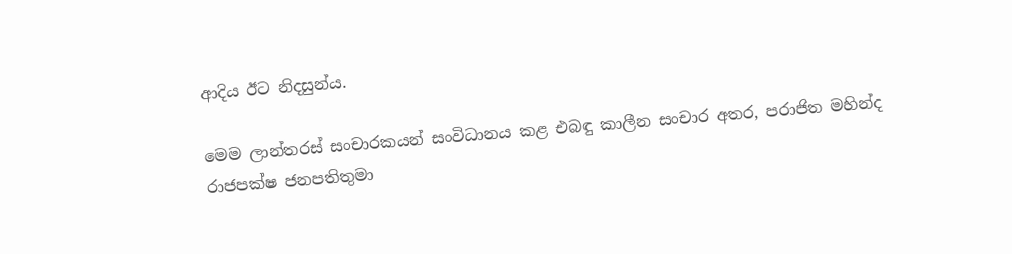ආදිය ඊට නිදසුන්ය.

මෙම ලාන්තරස් සංචාරකයන් සංවිධානය කළ එබඳු කාලීන සංචාර අතර, පරාජිත මහින්ද රාජපක්ෂ ජනපතිතුමා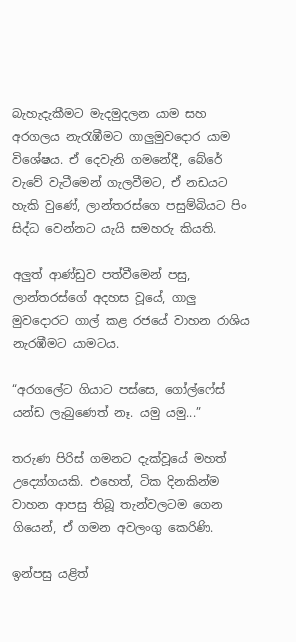බැහැදැකීමට මැදමුදලන යාම සහ අරගලය නැරැඹීමට ගාලුමුවදොර යාම විශේෂය. ඒ දෙවැනි ගමනේදී, බේරේ වැවේ වැටීමෙන් ගැලවීමට, ඒ නඩයට හැකි වුණේ, ලාන්තරස්ගෙ පසුම්බියට පිං සිද්ධ වෙන්නට යැයි සමහරු කියති.

අලුත් ආණ්ඩුව පත්වීමෙන් පසු, ලාන්තරස්ගේ අදහස වූයේ, ගාලු මුවදොරට ගාල් කළ රජයේ වාහන රාශිය නැරඹීමට යාමටය.

“අරගලේට ගියාට පස්සෙ, ගෝල්ෆේස් යන්ඩ ලැබුණෙත් නෑ. යමු යමු...”

තරුණ පිරිස් ගමනට දැක්වූයේ මහත් උද්‍යෝගයකි. එහෙත්, ටික දිනකින්ම වාහන ආපසු තිබූ තැන්වලටම ගෙන ගියෙන්, ඒ ගමන අවලංගු කෙරිණි.

ඉන්පසු යළිත්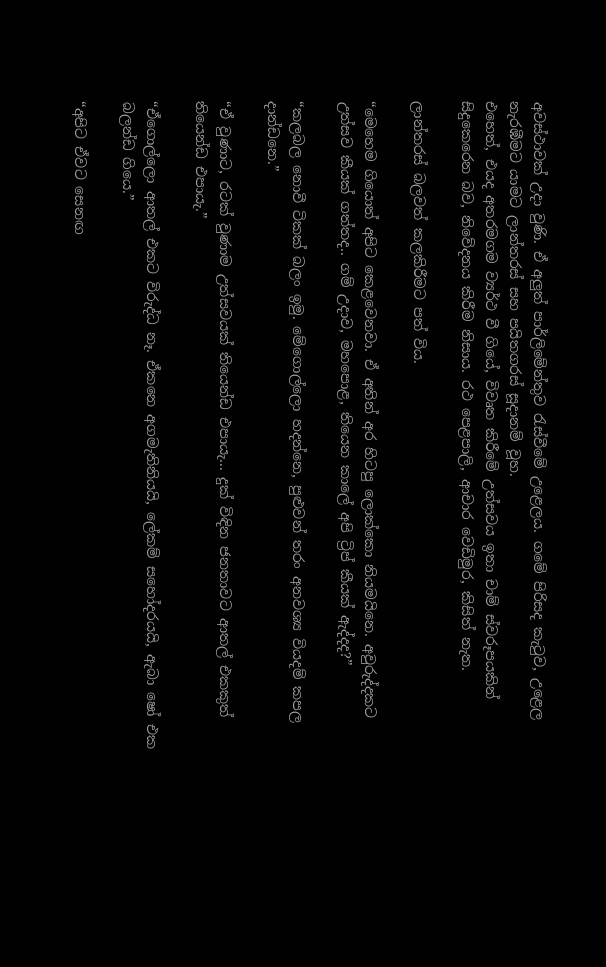අවස්ථාවක් උදා වුණි. ඒ අලුත් පාර්ලිමේන්තුව රැස්වීමේ උළෙලය. ගමේ පිරිසද කැටුව, උළෙල නැරඹීමට යාමට ලාන්තරස් සහ පයිතගරස් සූදානම් වූහ.
එහෙත්, එයද අතරමගම ව්‍යර්ථ වී ගියේ, විවෘත කිරීමේ උත්සවය ඉතා චාම් ස්වරූපයකින් සිදුකෙරෙන බව, නිවේදනය කිරීම නිසාය. රථ පෙළපාලි, ආචාර වෙඩිමුර, කිසිත් නැත.

ලාන්තරස් බලවත් කලකිරීමට පත් විය.

“මෙහෙම ගියොත් අපිට කෙළවෙනවා. ඒ අතින් අර හිටපු ලොක්කො නියමයිනෙ. අවුරුද්දකට උත්සව කීයක් ගත්තද.. ගම් උදාව, මහපොළ, තියෙන කාලේ අපි ට්‍රිප් කීයක් ඇද්දද?”

“කලබල නොවී ටිකක් බලං ඉමු. මේගොල්ලො හදන්නෙ, පුළුවන් තරං අනවශ්‍ය වියදම් කපල දාන්ඩනෙ.”

“ඒ වුණාට, රටක් වුණාම උත්සවයක් තියෙන්ඩ එපායැ... දුක් විඳින ජනතාවට ආතල් එකකුත් තියෙන්ඩ එපායැ.”

“ඒගොල්ලො ආතල් එකට විරුද්ධ නෑ. ඒකනෙ අගමැතිනියයි, ලේකම් සහෝදරයයි, ඇබා ෂෝ එක බලන්ඩ ගියෙ.”

“අපිට ඒවට සෙනඟ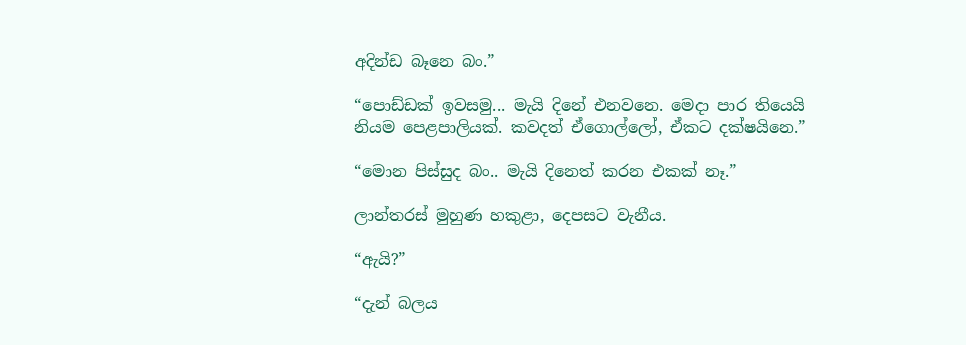අදින්ඩ බෑනෙ බං.”

“පොඩ්ඩක් ඉවසමු... මැයි දිනේ එනවනෙ. මෙදා පාර තියෙයි නියම පෙළපාලියක්. කවදත් ඒගොල්ලෝ, ඒකට දක්ෂයිනෙ.”

“මොන පිස්සුද බං.. මැයි දිනෙත් කරන එකක් නෑ.”

ලාන්තරස් මුහුණ හකුළා, දෙපසට වැනීය.

“ඇයි?”

“දැන් බලය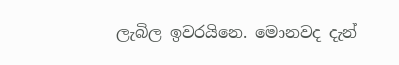ලැබිල ඉවරයිනෙ. මොනවද දැන්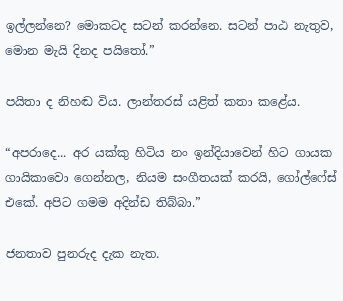ඉල්ලන්නෙ? මොකටද සටන් කරන්නෙ. සටන් පාඨ නැතුව, මොන මැයි දිනද පයිතෝ.”

පයිතා ද නිහඬ විය. ලාන්තරස් යළිත් කතා කළේය.

“අපරාදෙ... අර යක්කු හිටිය නං ඉන්දියාවෙන් හිට ගායක ගායිකාවො ගෙන්නල, නියම සංගීතයක් කරයි, ගෝල්ෆේස් එකේ. අපිට ගමම අදින්ඩ තිබ්බා.”

ජනතාව පුනරුද දැක නැත.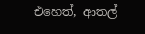එහෙත්, ආතල්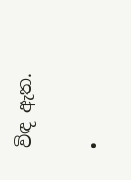විඳ ඇත.

•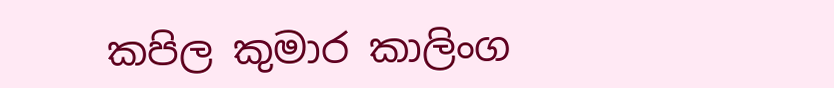කපිල කුමාර කාලිංග